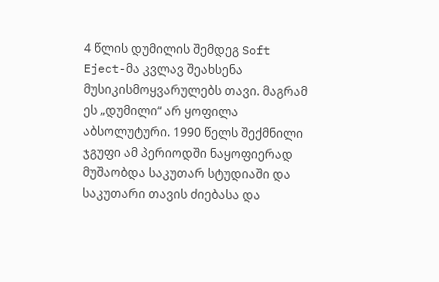4 წლის დუმილის შემდეგ Soft Eject-მა კვლავ შეახსენა მუსიკისმოყვარულებს თავი. მაგრამ ეს „დუმილი“ არ ყოფილა აბსოლუტური. 1990 წელს შექმნილი ჯგუფი ამ პერიოდში ნაყოფიერად მუშაობდა საკუთარ სტუდიაში და საკუთარი თავის ძიებასა და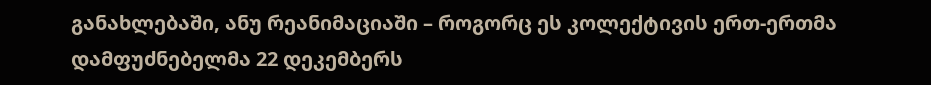განახლებაში, ანუ რეანიმაციაში – როგორც ეს კოლექტივის ერთ-ერთმა დამფუძნებელმა 22 დეკემბერს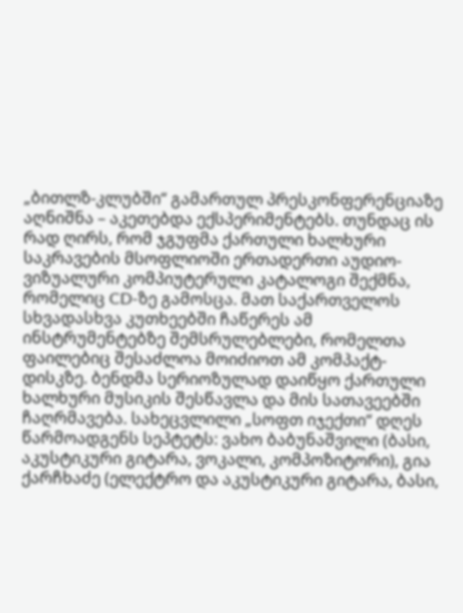„ბითლზ-კლუბში“ გამართულ პრესკონფერენციაზე აღნიშნა – აკეთებდა ექსპერიმენტებს. თუნდაც ის რად ღირს, რომ ჯგუფმა ქართული ხალხური საკრავების მსოფლიოში ერთადერთი აუდიო-ვიზუალური კომპიუტერული კატალოგი შექმნა, რომელიც CD-ზე გამოსცა. მათ საქართველოს სხვადასხვა კუთხეებში ჩაწერეს ამ ინსტრუმენტებზე შემსრულებლები, რომელთა ფაილებიც შესაძლოა მოიძიოთ ამ კომპაქტ-დისკზე. ბენდმა სერიოზულად დაიწყო ქართული ხალხური მუსიკის შესწავლა და მის სათავეებში ჩაღრმავება. სახეცვლილი „სოფთ იჯექთი“ დღეს წარმოადგენს სეპტეტს: ვახო ბაბუნაშვილი (ბასი, აკუსტიკური გიტარა, ვოკალი, კომპოზიტორი), გია ქარჩხაძე (ელექტრო და აკუსტიკური გიტარა, ბასი,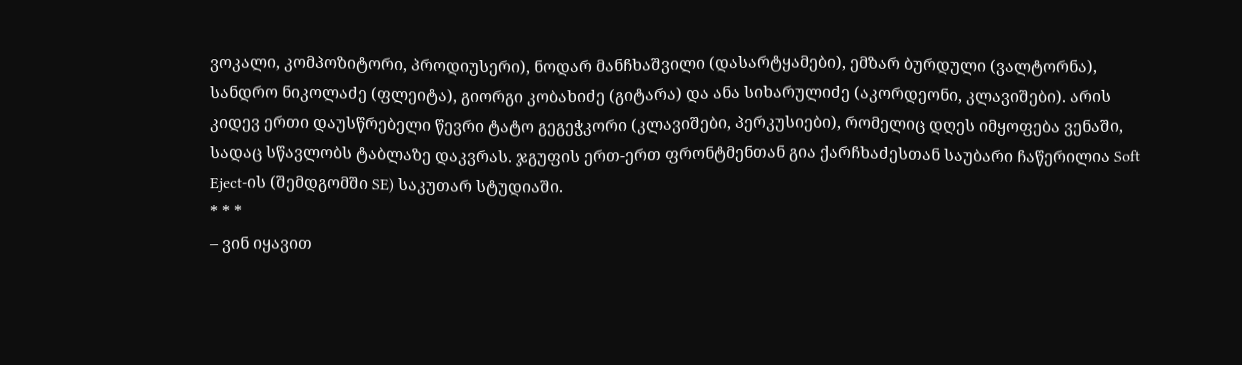ვოკალი, კომპოზიტორი, პროდიუსერი), ნოდარ მანჩხაშვილი (დასარტყამები), ემზარ ბურდული (ვალტორნა), სანდრო ნიკოლაძე (ფლეიტა), გიორგი კობახიძე (გიტარა) და ანა სიხარულიძე (აკორდეონი, კლავიშები). არის კიდევ ერთი დაუსწრებელი წევრი ტატო გეგეჭკორი (კლავიშები, პერკუსიები), რომელიც დღეს იმყოფება ვენაში, სადაც სწავლობს ტაბლაზე დაკვრას. ჯგუფის ერთ-ერთ ფრონტმენთან გია ქარჩხაძესთან საუბარი ჩაწერილია Soft Eject-ის (შემდგომში SE) საკუთარ სტუდიაში.
* * *
– ვინ იყავით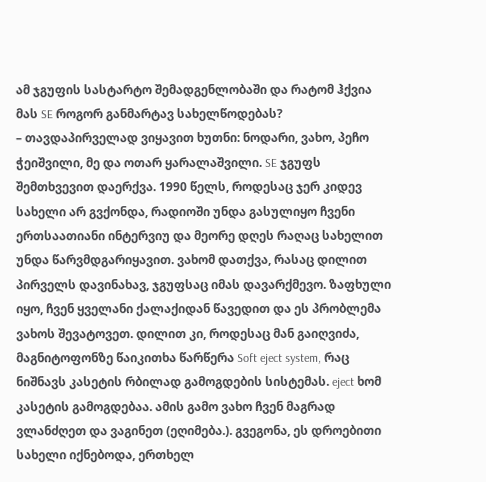ამ ჯგუფის სასტარტო შემადგენლობაში და რატომ ჰქვია მას SE როგორ განმარტავ სახელწოდებას?
– თავდაპირველად ვიყავით ხუთნი: ნოდარი, ვახო, პეჩო ჭეიშვილი, მე და ოთარ ყარალაშვილი. SE ჯგუფს შემთხვევით დაერქვა. 1990 წელს, როდესაც ჯერ კიდევ სახელი არ გვქონდა, რადიოში უნდა გასულიყო ჩვენი ერთსაათიანი ინტერვიუ და მეორე დღეს რაღაც სახელით უნდა წარვმდგარიყავით. ვახომ დათქვა, რასაც დილით პირველს დავინახავ, ჯგუფსაც იმას დავარქმევო. ზაფხული იყო, ჩვენ ყველანი ქალაქიდან წავედით და ეს პრობლემა ვახოს შევატოვეთ. დილით კი, როდესაც მან გაიღვიძა, მაგნიტოფონზე წაიკითხა წარწერა Soft eject system, რაც ნიშნავს კასეტის რბილად გამოგდების სისტემას. eject ხომ კასეტის გამოგდებაა. ამის გამო ვახო ჩვენ მაგრად ვლანძღეთ და ვაგინეთ (ეღიმება.). გვეგონა, ეს დროებითი სახელი იქნებოდა, ერთხელ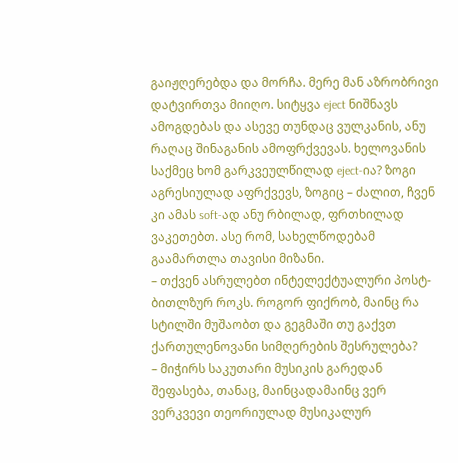გაიჟღერებდა და მორჩა. მერე მან აზრობრივი დატვირთვა მიიღო. სიტყვა eject ნიშნავს ამოგდებას და ასევე თუნდაც ვულკანის, ანუ რაღაც შინაგანის ამოფრქვევას. ხელოვანის საქმეც ხომ გარკვეულწილად eject-ია? ზოგი აგრესიულად აფრქვევს, ზოგიც – ძალით, ჩვენ კი ამას soft-ად ანუ რბილად, ფრთხილად ვაკეთებთ. ასე რომ, სახელწოდებამ გაამართლა თავისი მიზანი.
– თქვენ ასრულებთ ინტელექტუალური პოსტ-ბითლზურ როკს. როგორ ფიქრობ, მაინც რა სტილში მუშაობთ და გეგმაში თუ გაქვთ ქართულენოვანი სიმღერების შესრულება?
– მიჭირს საკუთარი მუსიკის გარედან შეფასება, თანაც, მაინცადამაინც ვერ ვერკვევი თეორიულად მუსიკალურ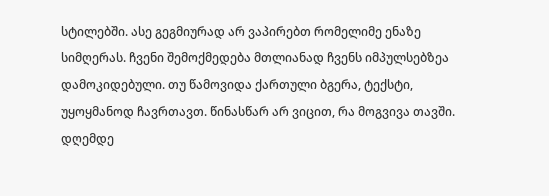სტილებში. ასე გეგმიურად არ ვაპირებთ რომელიმე ენაზე სიმღერას. ჩვენი შემოქმედება მთლიანად ჩვენს იმპულსებზეა დამოკიდებული. თუ წამოვიდა ქართული ბგერა, ტექსტი, უყოყმანოდ ჩავრთავთ. წინასწარ არ ვიცით, რა მოგვივა თავში. დღემდე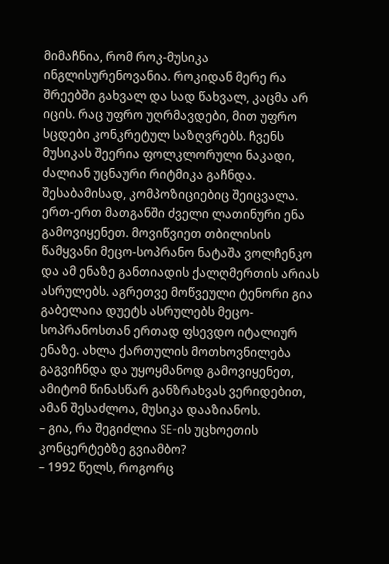მიმაჩნია, რომ როკ-მუსიკა ინგლისურენოვანია. როკიდან მერე რა შრეებში გახვალ და სად წახვალ, კაცმა არ იცის. რაც უფრო უღრმავდები, მით უფრო სცდები კონკრეტულ საზღვრებს. ჩვენს მუსიკას შეერია ფოლკლორული ნაკადი, ძალიან უცნაური რიტმიკა გაჩნდა. შესაბამისად, კომპოზიციებიც შეიცვალა. ერთ-ერთ მათგანში ძველი ლათინური ენა გამოვიყენეთ. მოვიწვიეთ თბილისის წამყვანი მეცო-სოპრანო ნატაშა ვოლჩენკო და ამ ენაზე განთიადის ქალღმერთის არიას ასრულებს. აგრეთვე მოწვეული ტენორი გია გაბელაია დუეტს ასრულებს მეცო-სოპრანოსთან ერთად ფსევდო იტალიურ ენაზე. ახლა ქართულის მოთხოვნილება გაგვიჩნდა და უყოყმანოდ გამოვიყენეთ, ამიტომ წინასწარ განზრახვას ვერიდებით, ამან შესაძლოა, მუსიკა დააზიანოს.
– გია, რა შეგიძლია SE-ის უცხოეთის კონცერტებზე გვიამბო?
– 1992 წელს, როგორც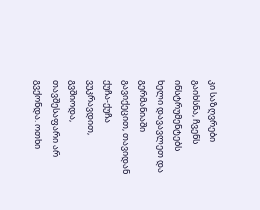კი საზღვრები გაიხსნა, ჩვენს ინსტრუმენტებს ხელი დავავლეთ და გერმანიაში გავიქეცით, თავიდან ქუჩა-ქუჩა ვუკრავდით, გვშიოდა, თავშესაფარი არ გვქონდა. ოთხი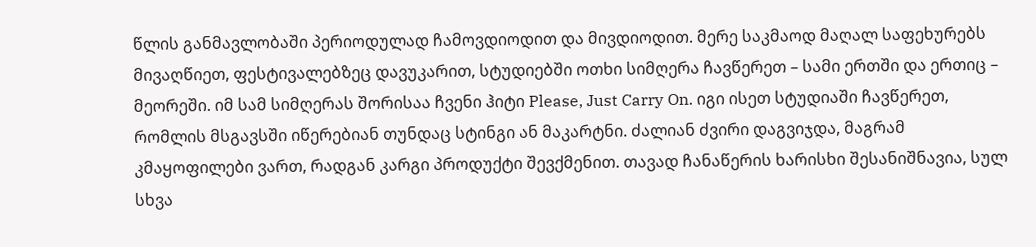წლის განმავლობაში პერიოდულად ჩამოვდიოდით და მივდიოდით. მერე საკმაოდ მაღალ საფეხურებს მივაღწიეთ, ფესტივალებზეც დავუკარით, სტუდიებში ოთხი სიმღერა ჩავწერეთ – სამი ერთში და ერთიც – მეორეში. იმ სამ სიმღერას შორისაა ჩვენი ჰიტი Please, Just Carry On. იგი ისეთ სტუდიაში ჩავწერეთ, რომლის მსგავსში იწერებიან თუნდაც სტინგი ან მაკარტნი. ძალიან ძვირი დაგვიჯდა, მაგრამ კმაყოფილები ვართ, რადგან კარგი პროდუქტი შევქმენით. თავად ჩანაწერის ხარისხი შესანიშნავია, სულ სხვა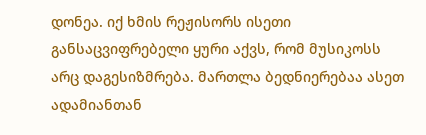დონეა. იქ ხმის რეჟისორს ისეთი განსაცვიფრებელი ყური აქვს, რომ მუსიკოსს არც დაგესიზმრება. მართლა ბედნიერებაა ასეთ ადამიანთან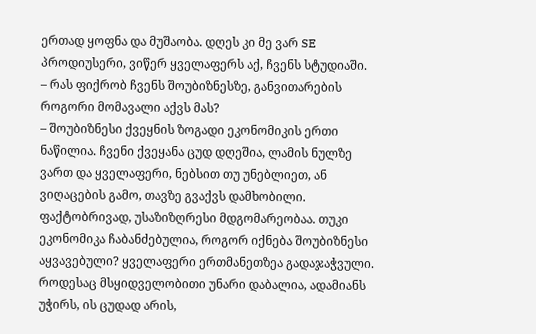ერთად ყოფნა და მუშაობა. დღეს კი მე ვარ SE პროდიუსერი, ვიწერ ყველაფერს აქ, ჩვენს სტუდიაში.
– რას ფიქრობ ჩვენს შოუბიზნესზე, განვითარების როგორი მომავალი აქვს მას?
– შოუბიზნესი ქვეყნის ზოგადი ეკონომიკის ერთი ნაწილია. ჩვენი ქვეყანა ცუდ დღეშია, ლამის ნულზე ვართ და ყველაფერი, ნებსით თუ უნებლიეთ, ან ვიღაცების გამო, თავზე გვაქვს დამხობილი. ფაქტობრივად, უსაზიზღრესი მდგომარეობაა. თუკი ეკონომიკა ჩაბანძებულია, როგორ იქნება შოუბიზნესი აყვავებული? ყველაფერი ერთმანეთზეა გადაჯაჭვული. როდესაც მსყიდველობითი უნარი დაბალია, ადამიანს უჭირს, ის ცუდად არის,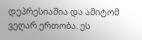დეპრესიაშია და ამიტომ ვეღარ ერთობა. ეს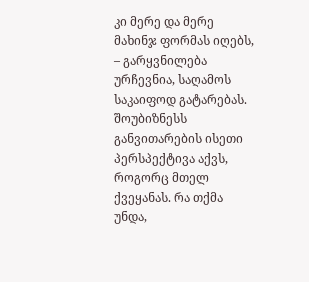კი მერე და მერე მახინჯ ფორმას იღებს, – გარყვნილება ურჩევნია, საღამოს საკაიფოდ გატარებას. შოუბიზნესს განვითარების ისეთი პერსპექტივა აქვს, როგორც მთელ ქვეყანას. რა თქმა უნდა,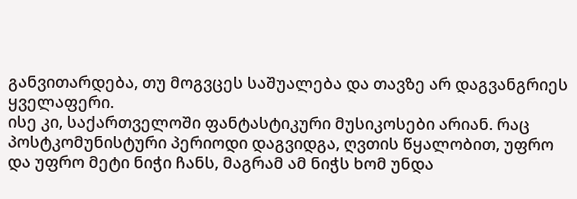განვითარდება, თუ მოგვცეს საშუალება და თავზე არ დაგვანგრიეს ყველაფერი.
ისე კი, საქართველოში ფანტასტიკური მუსიკოსები არიან. რაც პოსტკომუნისტური პერიოდი დაგვიდგა, ღვთის წყალობით, უფრო და უფრო მეტი ნიჭი ჩანს, მაგრამ ამ ნიჭს ხომ უნდა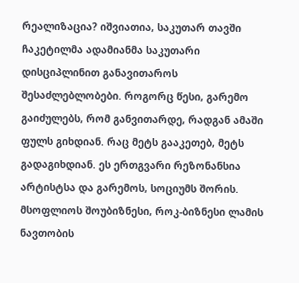რეალიზაცია? იშვიათია, საკუთარ თავში ჩაკეტილმა ადამიანმა საკუთარი დისციპლინით განავითაროს შესაძლებლობები. როგორც წესი, გარემო გაიძულებს, რომ განვითარდე, რადგან ამაში ფულს გიხდიან. რაც მეტს გააკეთებ, მეტს გადაგიხდიან. ეს ერთგვარი რეზონანსია არტისტსა და გარემოს, სოციუმს შორის. მსოფლიოს შოუბიზნესი, როკ-ბიზნესი ლამის ნავთობის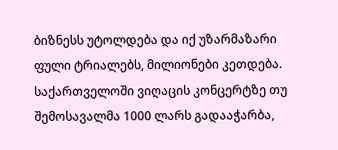ბიზნესს უტოლდება და იქ უზარმაზარი ფული ტრიალებს, მილიონები კეთდება. საქართველოში ვიღაცის კონცერტზე თუ შემოსავალმა 1000 ლარს გადააჭარბა,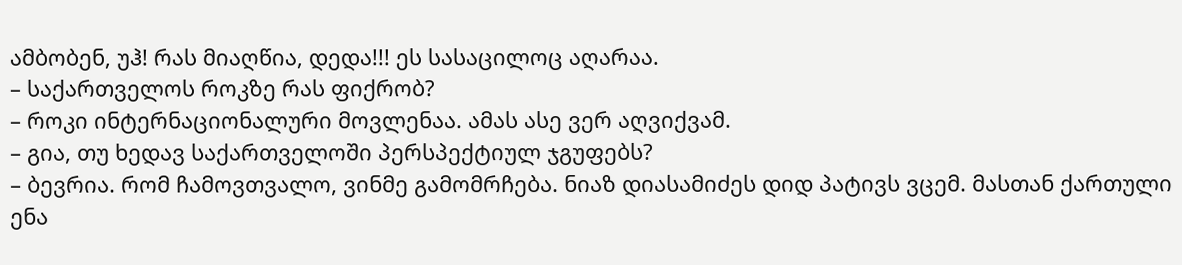ამბობენ, უჰ! რას მიაღწია, დედა!!! ეს სასაცილოც აღარაა.
– საქართველოს როკზე რას ფიქრობ?
– როკი ინტერნაციონალური მოვლენაა. ამას ასე ვერ აღვიქვამ.
– გია, თუ ხედავ საქართველოში პერსპექტიულ ჯგუფებს?
– ბევრია. რომ ჩამოვთვალო, ვინმე გამომრჩება. ნიაზ დიასამიძეს დიდ პატივს ვცემ. მასთან ქართული ენა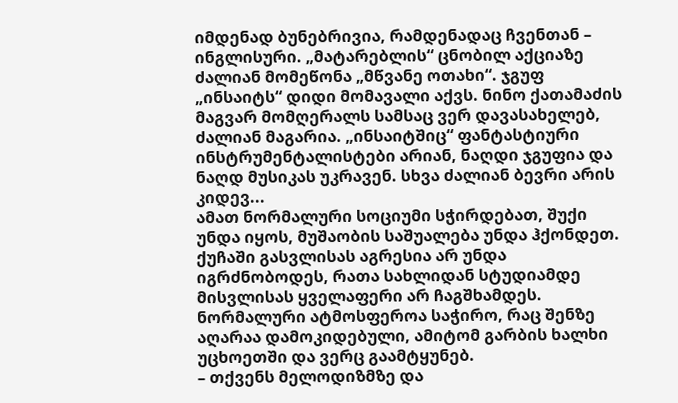იმდენად ბუნებრივია, რამდენადაც ჩვენთან – ინგლისური. „მატარებლის“ ცნობილ აქციაზე ძალიან მომეწონა „მწვანე ოთახი“. ჯგუფ „ინსაიტს“ დიდი მომავალი აქვს. ნინო ქათამაძის მაგვარ მომღერალს სამსაც ვერ დავასახელებ, ძალიან მაგარია. „ინსაიტშიც“ ფანტასტიური ინსტრუმენტალისტები არიან, ნაღდი ჯგუფია და ნაღდ მუსიკას უკრავენ. სხვა ძალიან ბევრი არის კიდევ...
ამათ ნორმალური სოციუმი სჭირდებათ, შუქი უნდა იყოს, მუშაობის საშუალება უნდა ჰქონდეთ. ქუჩაში გასვლისას აგრესია არ უნდა იგრძნობოდეს, რათა სახლიდან სტუდიამდე მისვლისას ყველაფერი არ ჩაგშხამდეს. ნორმალური ატმოსფეროა საჭირო, რაც შენზე აღარაა დამოკიდებული, ამიტომ გარბის ხალხი უცხოეთში და ვერც გაამტყუნებ.
– თქვენს მელოდიზმზე და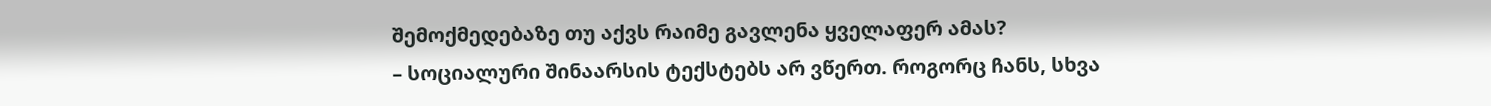შემოქმედებაზე თუ აქვს რაიმე გავლენა ყველაფერ ამას?
– სოციალური შინაარსის ტექსტებს არ ვწერთ. როგორც ჩანს, სხვა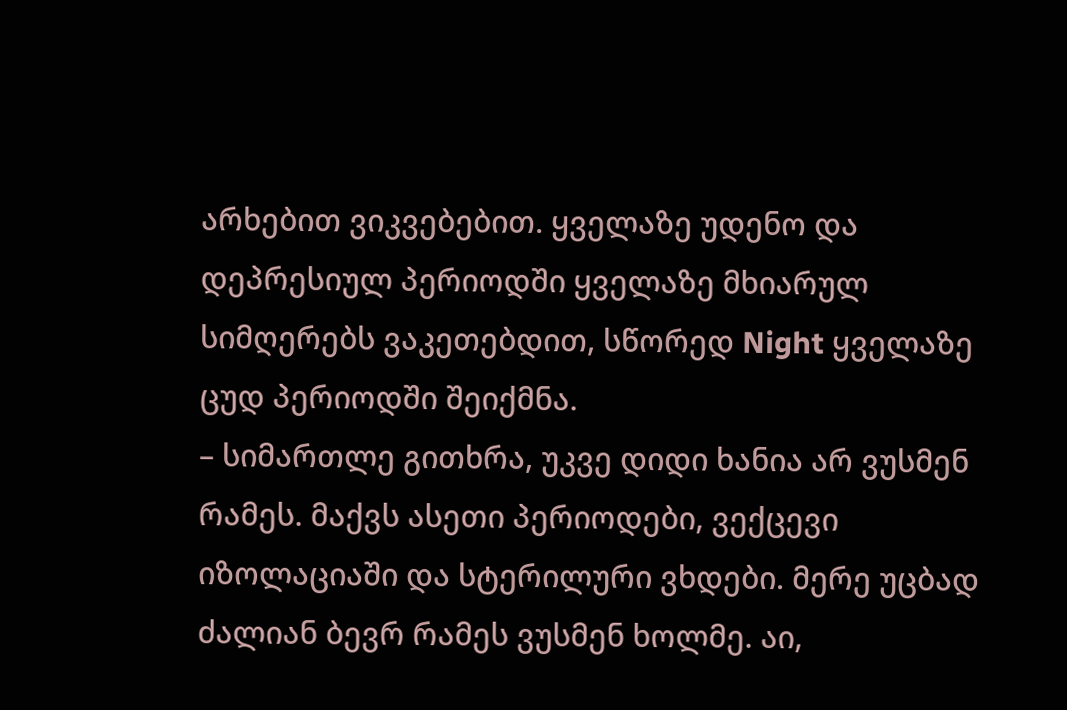არხებით ვიკვებებით. ყველაზე უდენო და დეპრესიულ პერიოდში ყველაზე მხიარულ სიმღერებს ვაკეთებდით, სწორედ Night ყველაზე ცუდ პერიოდში შეიქმნა.
– სიმართლე გითხრა, უკვე დიდი ხანია არ ვუსმენ რამეს. მაქვს ასეთი პერიოდები, ვექცევი იზოლაციაში და სტერილური ვხდები. მერე უცბად ძალიან ბევრ რამეს ვუსმენ ხოლმე. აი,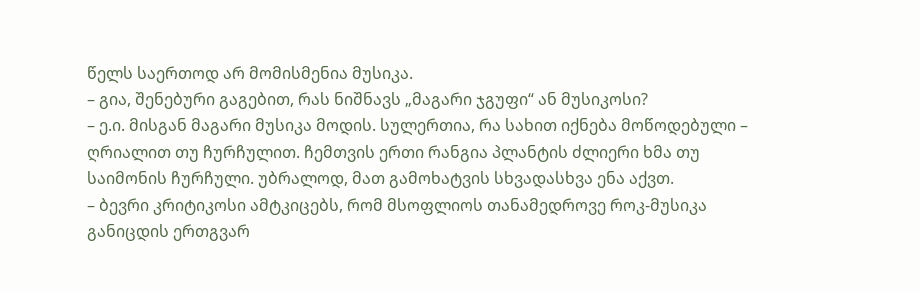წელს საერთოდ არ მომისმენია მუსიკა.
– გია, შენებური გაგებით, რას ნიშნავს „მაგარი ჯგუფი“ ან მუსიკოსი?
– ე.ი. მისგან მაგარი მუსიკა მოდის. სულერთია, რა სახით იქნება მოწოდებული – ღრიალით თუ ჩურჩულით. ჩემთვის ერთი რანგია პლანტის ძლიერი ხმა თუ საიმონის ჩურჩული. უბრალოდ, მათ გამოხატვის სხვადასხვა ენა აქვთ.
– ბევრი კრიტიკოსი ამტკიცებს, რომ მსოფლიოს თანამედროვე როკ-მუსიკა განიცდის ერთგვარ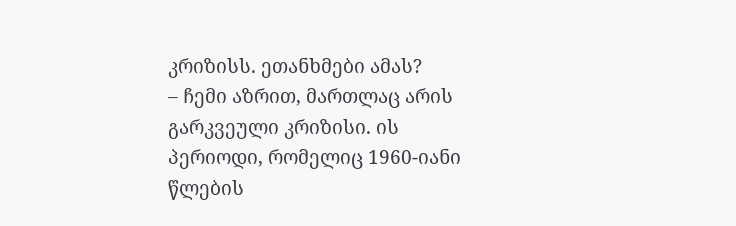კრიზისს. ეთანხმები ამას?
– ჩემი აზრით, მართლაც არის გარკვეული კრიზისი. ის პერიოდი, რომელიც 1960-იანი წლების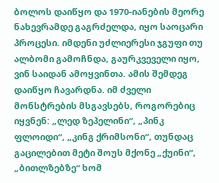ბოლოს დაიწყო და 1970-იანების მეორე ნახევრამდე გაგრძელდა, იყო საოცარი პროცესი. იმდენი უძლიერესი ჯგუფი თუ ალბომი გამოჩნდა, გაურკვეველი იყო, ვინ საიდან ამოყვინთა. ამის შემდეგ დაიწყო ჩავარდნა. იმ ძველი მონსტრების მსგავსებს, როგორებიც იყვნენ: „ლედ ზეპელინი“, „პინკ ფლოიდი“, „კინგ ქრიმსონი“, თუნდაც გაცილებით მეტი შოუს მქონე „ქუინი“, „ბითლზებზე“ ხომ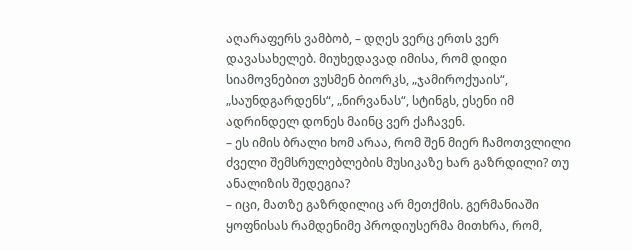აღარაფერს ვამბობ, – დღეს ვერც ერთს ვერ დავასახელებ. მიუხედავად იმისა, რომ დიდი სიამოვნებით ვუსმენ ბიორკს, „ჯამიროქუაის“, „საუნდგარდენს“, „ნირვანას“, სტინგს, ესენი იმ ადრინდელ დონეს მაინც ვერ ქაჩავენ.
– ეს იმის ბრალი ხომ არაა, რომ შენ მიერ ჩამოთვლილი ძველი შემსრულებლების მუსიკაზე ხარ გაზრდილი? თუ ანალიზის შედეგია?
– იცი, მათზე გაზრდილიც არ მეთქმის. გერმანიაში ყოფნისას რამდენიმე პროდიუსერმა მითხრა, რომ,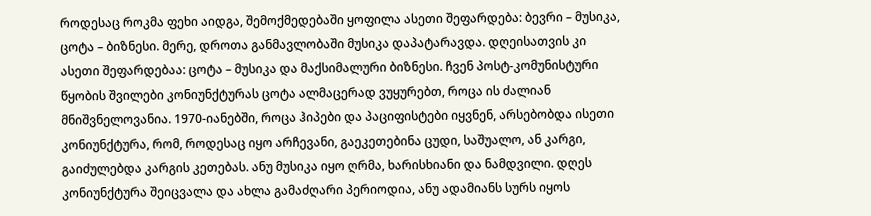როდესაც როკმა ფეხი აიდგა, შემოქმედებაში ყოფილა ასეთი შეფარდება: ბევრი – მუსიკა, ცოტა – ბიზნესი. მერე, დროთა განმავლობაში მუსიკა დაპატარავდა. დღეისათვის კი ასეთი შეფარდებაა: ცოტა – მუსიკა და მაქსიმალური ბიზნესი. ჩვენ პოსტ-კომუნისტური წყობის შვილები კონიუნქტურას ცოტა ალმაცერად ვუყურებთ, როცა ის ძალიან მნიშვნელოვანია. 1970-იანებში, როცა ჰიპები და პაციფისტები იყვნენ, არსებობდა ისეთი კონიუნქტურა, რომ, როდესაც იყო არჩევანი, გაეკეთებინა ცუდი, საშუალო, ან კარგი, გაიძულებდა კარგის კეთებას. ანუ მუსიკა იყო ღრმა, ხარისხიანი და ნამდვილი. დღეს კონიუნქტურა შეიცვალა და ახლა გამაძღარი პერიოდია, ანუ ადამიანს სურს იყოს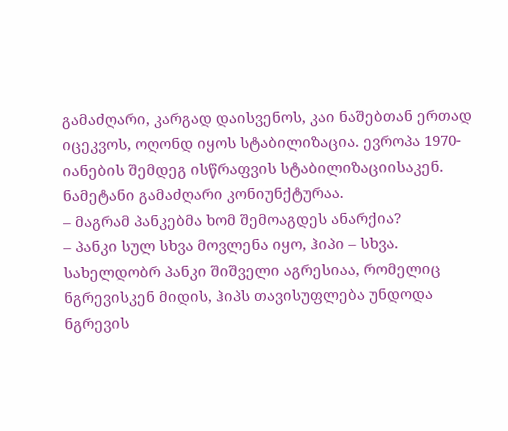გამაძღარი, კარგად დაისვენოს, კაი ნაშებთან ერთად იცეკვოს, ოღონდ იყოს სტაბილიზაცია. ევროპა 1970-იანების შემდეგ ისწრაფვის სტაბილიზაციისაკენ. ნამეტანი გამაძღარი კონიუნქტურაა.
– მაგრამ პანკებმა ხომ შემოაგდეს ანარქია?
– პანკი სულ სხვა მოვლენა იყო, ჰიპი – სხვა. სახელდობრ პანკი შიშველი აგრესიაა, რომელიც ნგრევისკენ მიდის, ჰიპს თავისუფლება უნდოდა ნგრევის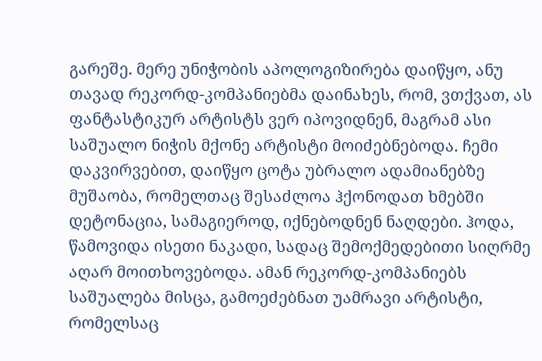გარეშე. მერე უნიჭობის აპოლოგიზირება დაიწყო, ანუ თავად რეკორდ-კომპანიებმა დაინახეს, რომ, ვთქვათ, ას ფანტასტიკურ არტისტს ვერ იპოვიდნენ, მაგრამ ასი საშუალო ნიჭის მქონე არტისტი მოიძებნებოდა. ჩემი დაკვირვებით, დაიწყო ცოტა უბრალო ადამიანებზე მუშაობა, რომელთაც შესაძლოა ჰქონოდათ ხმებში დეტონაცია, სამაგიეროდ, იქნებოდნენ ნაღდები. ჰოდა, წამოვიდა ისეთი ნაკადი, სადაც შემოქმედებითი სიღრმე აღარ მოითხოვებოდა. ამან რეკორდ-კომპანიებს საშუალება მისცა, გამოეძებნათ უამრავი არტისტი, რომელსაც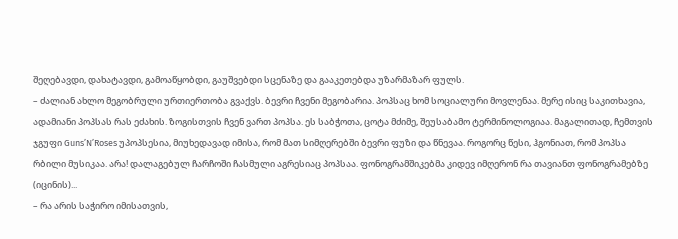შეღებავდი, დახატავდი, გამოაწყობდი, გაუშვებდი სცენაზე და გააკეთებდა უზარმაზარ ფულს.
– ძალიან ახლო მეგობრული ურთიერთობა გვაქვს. ბევრი ჩვენი მეგობარია. პოპსაც ხომ სოციალური მოვლენაა. მერე ისიც საკითხავია, ადამიანი პოპსას რას ეძახის. ზოგისთვის ჩვენ ვართ პოპსა. ეს საბჭოთა, ცოტა მძიმე, შეუსაბამო ტერმინოლოგიაა. მაგალითად, ჩემთვის ჯგუფი Guns’N’Roses უპოპსესია, მიუხედავად იმისა, რომ მათ სიმღერებში ბევრი ფუზი და წნევაა. როგორც წესი, ჰგონიათ, რომ პოპსა რბილი მუსიკაა. არა! დალაგებულ ჩარჩოში ჩასმული აგრესიაც პოპსაა. ფონოგრამშიკებმა კიდევ იმღერონ რა თავიანთ ფონოგრამებზე (იცინის)...
– რა არის საჭირო იმისათვის,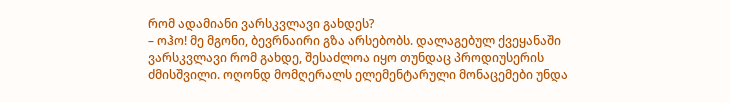რომ ადამიანი ვარსკვლავი გახდეს?
– ოჰო! მე მგონი, ბევრნაირი გზა არსებობს. დალაგებულ ქვეყანაში ვარსკვლავი რომ გახდე, შესაძლოა იყო თუნდაც პროდიუსერის ძმისშვილი. ოღონდ მომღერალს ელემენტარული მონაცემები უნდა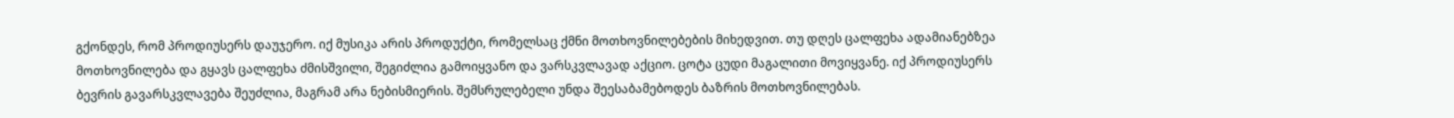გქონდეს, რომ პროდიუსერს დაუჯერო. იქ მუსიკა არის პროდუქტი, რომელსაც ქმნი მოთხოვნილებების მიხედვით. თუ დღეს ცალფეხა ადამიანებზეა მოთხოვნილება და გყავს ცალფეხა ძმისშვილი, შეგიძლია გამოიყვანო და ვარსკვლავად აქციო. ცოტა ცუდი მაგალითი მოვიყვანე. იქ პროდიუსერს ბევრის გავარსკვლავება შეუძლია, მაგრამ არა ნებისმიერის. შემსრულებელი უნდა შეესაბამებოდეს ბაზრის მოთხოვნილებას.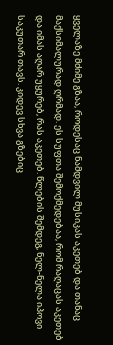ყველაზე მძიმე გზაა, როდესაც ნამდვილ მუსიკას აკეთებ და თანაც მაქსიმალურად ღრმად. ეს სუფთა შემოქმედებაა, რომ რაღაცას აკეთებ და იმას აღარ უყურებ, რას აკეთებ. წლების შემდეგ, ნელ-ნელა იპოვი საკუთარ თავს. კიდევ სხვა გზებიც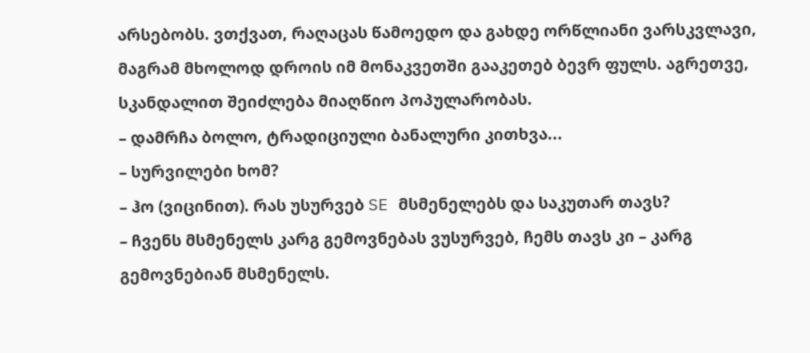არსებობს. ვთქვათ, რაღაცას წამოედო და გახდე ორწლიანი ვარსკვლავი, მაგრამ მხოლოდ დროის იმ მონაკვეთში გააკეთებ ბევრ ფულს. აგრეთვე, სკანდალით შეიძლება მიაღწიო პოპულარობას.
– დამრჩა ბოლო, ტრადიციული ბანალური კითხვა...
– სურვილები ხომ?
– ჰო (ვიცინით). რას უსურვებ SE მსმენელებს და საკუთარ თავს?
– ჩვენს მსმენელს კარგ გემოვნებას ვუსურვებ, ჩემს თავს კი – კარგ გემოვნებიან მსმენელს.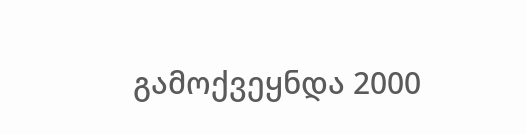გამოქვეყნდა 2000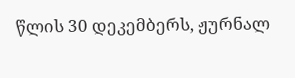წლის 30 დეკემბერს, ჟურნალ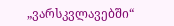„ვარსკვლავებში“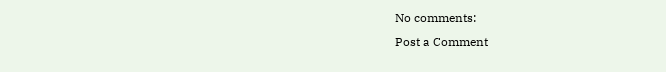No comments:
Post a Comment